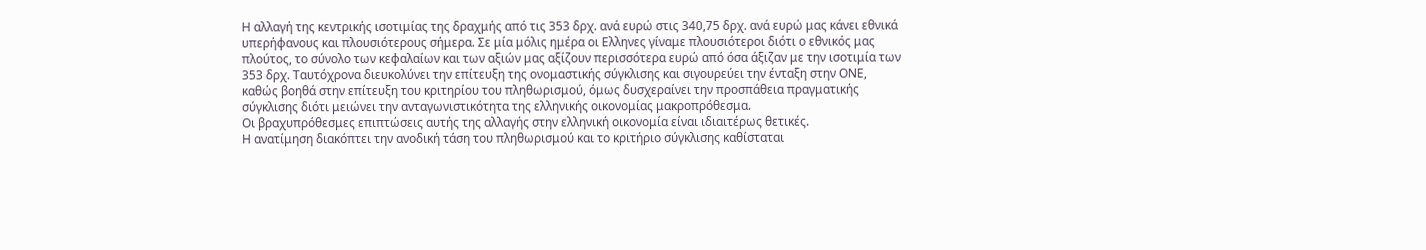Η αλλαγή της κεντρικής ισοτιμίας της δραχμής από τις 353 δρχ. ανά ευρώ στις 340,75 δρχ. ανά ευρώ μας κάνει εθνικά υπερήφανους και πλουσιότερους σήμερα. Σε μία μόλις ημέρα οι Ελληνες γίναμε πλουσιότεροι διότι ο εθνικός μας πλούτος, το σύνολο των κεφαλαίων και των αξιών μας αξίζουν περισσότερα ευρώ από όσα άξιζαν με την ισοτιμία των 353 δρχ. Ταυτόχρονα διευκολύνει την επίτευξη της ονομαστικής σύγκλισης και σιγουρεύει την ένταξη στην ΟΝΕ, καθώς βοηθά στην επίτευξη του κριτηρίου του πληθωρισμού, όμως δυσχεραίνει την προσπάθεια πραγματικής σύγκλισης διότι μειώνει την ανταγωνιστικότητα της ελληνικής οικονομίας μακροπρόθεσμα.
Οι βραχυπρόθεσμες επιπτώσεις αυτής της αλλαγής στην ελληνική οικονομία είναι ιδιαιτέρως θετικές.
Η ανατίμηση διακόπτει την ανοδική τάση του πληθωρισμού και το κριτήριο σύγκλισης καθίσταται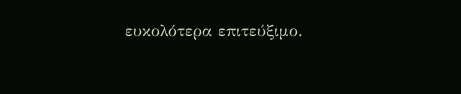ευκολότερα επιτεύξιμο.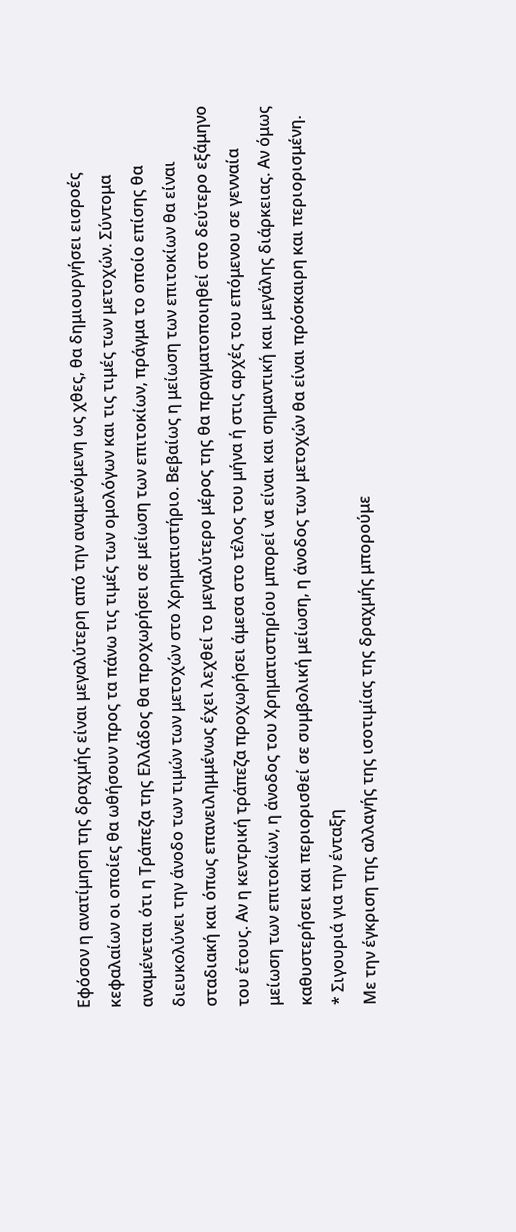Εφόσον η ανατίμηση της δραχμής είναι μεγαλύτερη από την αναμενόμενη ως χθες, θα δημιουργήσει εισροές κεφαλαίων οι οποίες θα ωθήσουν προς τα πάνω τις τιμές των ομολόγων και τις τιμές των μετοχών. Σύντομα αναμένεται ότι η Τράπεζα της Ελλάδος θα προχωρήσει σε μείωση των επιτοκίων, πράγμα το οποίο επίσης θα διευκολύνει την άνοδο των τιμών των μετοχών στο Χρηματιστήριο. Βεβαίως η μείωση των επιτοκίων θα είναι σταδιακή και όπως επανειλημμένως έχει λεχθεί το μεγαλύτερο μέρος της θα πραγματοποιηθεί στο δεύτερο εξάμηνο του έτους. Αν η κεντρική τράπεζα προχωρήσει άμεσα στο τέλος του μήνα ή στις αρχές του επόμενου σε γενναία μείωση των επιτοκίων, η άνοδος του Χρηματιστηρίου μπορεί να είναι και σημαντική και μεγάλης διάρκειας. Αν όμως καθυστερήσει και περιορισθεί σε συμβολική μείωση, η άνοδος των μετοχών θα είναι πρόσκαιρη και περιορισμένη.
* Σιγουριά για την ένταξη
Με την έγκριση της αλλαγής της ισοτιμίας της δραχμής μπορούμε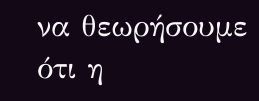να θεωρήσουμε ότι η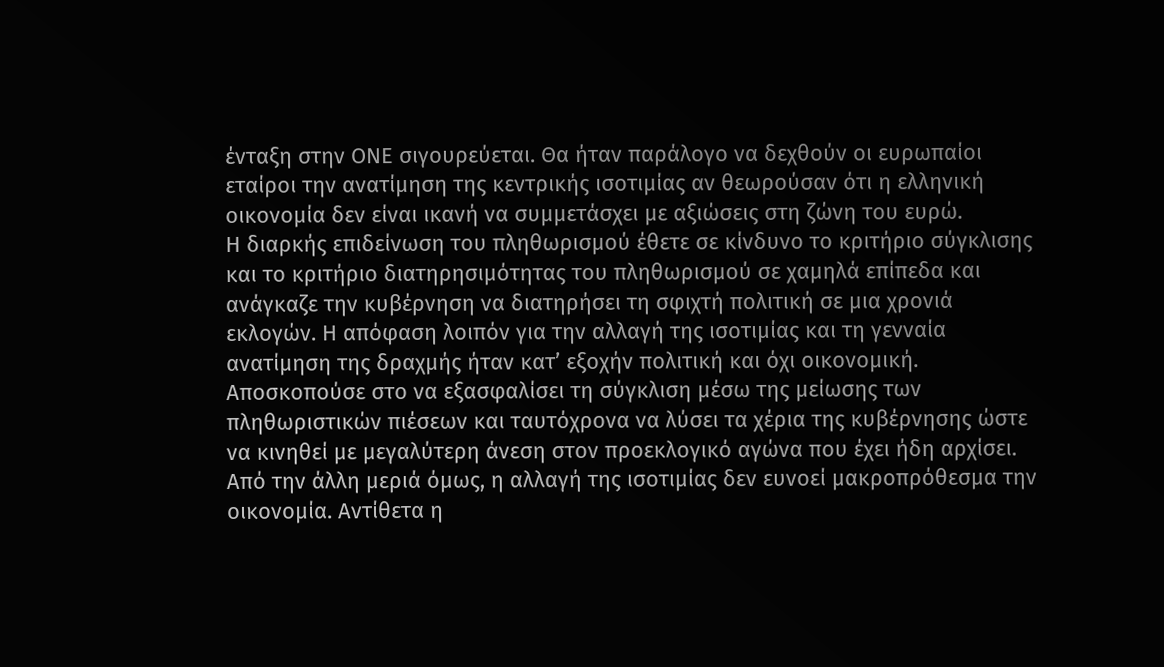ένταξη στην ΟΝΕ σιγουρεύεται. Θα ήταν παράλογο να δεχθούν οι ευρωπαίοι εταίροι την ανατίμηση της κεντρικής ισοτιμίας αν θεωρούσαν ότι η ελληνική οικονομία δεν είναι ικανή να συμμετάσχει με αξιώσεις στη ζώνη του ευρώ.
Η διαρκής επιδείνωση του πληθωρισμού έθετε σε κίνδυνο το κριτήριο σύγκλισης και το κριτήριο διατηρησιμότητας του πληθωρισμού σε χαμηλά επίπεδα και ανάγκαζε την κυβέρνηση να διατηρήσει τη σφιχτή πολιτική σε μια χρονιά εκλογών. Η απόφαση λοιπόν για την αλλαγή της ισοτιμίας και τη γενναία ανατίμηση της δραχμής ήταν κατ’ εξοχήν πολιτική και όχι οικονομική. Αποσκοπούσε στο να εξασφαλίσει τη σύγκλιση μέσω της μείωσης των πληθωριστικών πιέσεων και ταυτόχρονα να λύσει τα χέρια της κυβέρνησης ώστε να κινηθεί με μεγαλύτερη άνεση στον προεκλογικό αγώνα που έχει ήδη αρχίσει.
Από την άλλη μεριά όμως, η αλλαγή της ισοτιμίας δεν ευνοεί μακροπρόθεσμα την οικονομία. Αντίθετα η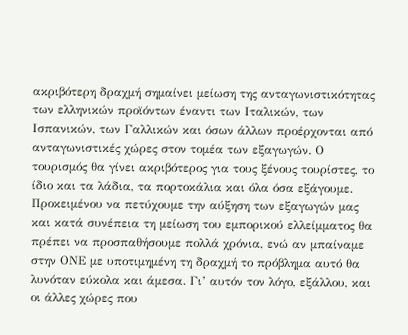ακριβότερη δραχμή σημαίνει μείωση της ανταγωνιστικότητας των ελληνικών προϊόντων έναντι των Ιταλικών, των Ισπανικών, των Γαλλικών και όσων άλλων προέρχονται από ανταγωνιστικές χώρες στον τομέα των εξαγωγών. Ο τουρισμός θα γίνει ακριβότερος για τους ξένους τουρίστες, το ίδιο και τα λάδια, τα πορτοκάλια και όλα όσα εξάγουμε. Προκειμένου να πετύχουμε την αύξηση των εξαγωγών μας και κατά συνέπεια τη μείωση του εμπορικού ελλείμματος θα πρέπει να προσπαθήσουμε πολλά χρόνια, ενώ αν μπαίναμε στην ΟΝΕ με υποτιμημένη τη δραχμή το πρόβλημα αυτό θα λυνόταν εύκολα και άμεσα. Γι’ αυτόν τον λόγο, εξάλλου, και οι άλλες χώρες που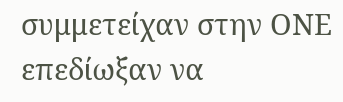συμμετείχαν στην ΟΝΕ επεδίωξαν να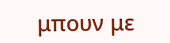μπουν με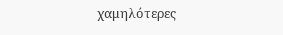χαμηλότερες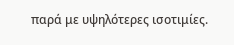παρά με υψηλότερες ισοτιμίες.